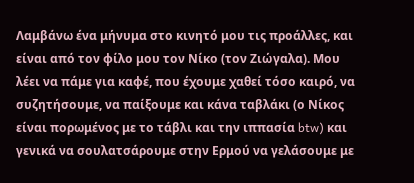Λαμβάνω ένα μήνυμα στο κινητό μου τις προάλλες, και είναι από τον φίλο μου τον Νίκο (τον Ζιώγαλα). Μου λέει να πάμε για καφέ, που έχουμε χαθεί τόσο καιρό, να συζητήσουμε, να παίξουμε και κάνα ταβλάκι (ο Νίκος είναι πορωμένος με το τάβλι και την ιππασία btw) και γενικά να σουλατσάρουμε στην Ερμού να γελάσουμε με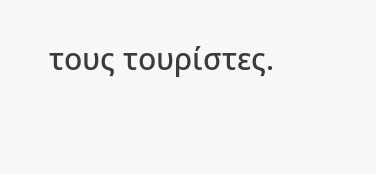τους τουρίστες.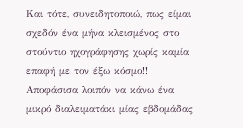Και τότε, συνειδητοποιώ, πως είμαι σχεδόν ένα μήνα κλεισμένος στο στούντιο ηχογράφησης χωρίς καμία επαφή με τον έξω κόσμο!!
Αποφάσισα λοιπόν να κάνω ένα μικρό διαλειματάκι μίας εβδομάδας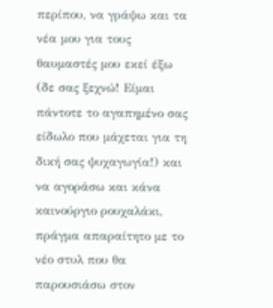περίπου, να γράψω και τα νέα μου για τους θαυμαστές μου εκεί έξω (δε σας ξεχνώ! Είμαι πάντοτε το αγαπημένο σας είδωλο που μάχεται για τη δική σας ψυχαγωγία!) και να αγοράσω και κάνα καινούργιο ρουχαλάκι, πράγμα απαραίτητο με το νέο στυλ που θα παρουσιάσω στον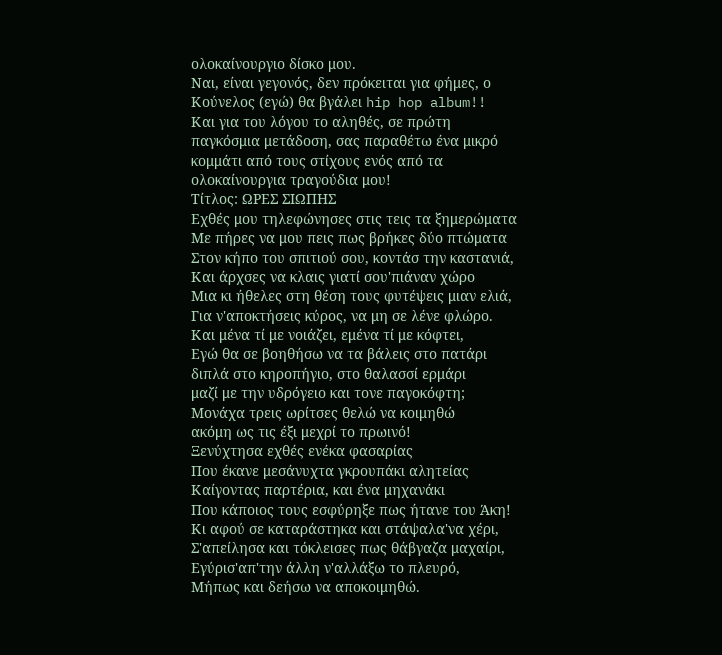ολοκαίνουργιο δίσκο μου.
Ναι, είναι γεγονός, δεν πρόκειται για φήμες, ο Κούνελος (εγώ) θα βγάλει hip hop album!!
Και για του λόγου το αληθές, σε πρώτη παγκόσμια μετάδοση, σας παραθέτω ένα μικρό κομμάτι από τους στίχους ενός από τα ολοκαίνουργια τραγούδια μου!
Τίτλος: ΩΡΕΣ ΣΙΩΠΗΣ
Εχθές μου τηλεφώνησες στις τεις τα ξημερώματα
Με πήρες να μου πεις πως βρήκες δύο πτώματα
Στον κήπο του σπιτιού σου, κοντάσ την καστανιά,
Και άρχσες να κλαις γιατί σου'πιάναν χώρο
Μια κι ήθελες στη θέση τους φυτέψεις μιαν ελιά,
Για ν'αποκτήσεις κύρος, να μη σε λένε φλώρο.
Και μένα τί με νοιάζει, εμένα τί με κόφτει,
Εγώ θα σε βοηθήσω να τα βάλεις στο πατάρι
διπλά στο κηροπήγιο, στο θαλασσί ερμάρι
μαζί με την υδρόγειο και τονε παγοκόφτη;
Μονάχα τρεις ωρίτσες θελώ να κοιμηθώ
ακόμη ως τις έξι μεχρί το πρωινό!
Ξενύχτησα εχθές ενέκα φασαρίας
Που έκανε μεσάνυχτα γκρουπάκι αλητείας
Καίγοντας παρτέρια, και ένα μηχανάκι
Που κάποιος τους εσφύρηξε πως ήτανε του Άκη!
Κι αφού σε καταράστηκα και στάψαλα'να χέρι,
Σ'απείλησα και τόκλεισες πως θάβγαζα μαχαίρι,
Εγύρισ'απ'την άλλη ν'αλλάξω το πλευρό,
Μήπως και δεήσω να αποκοιμηθώ.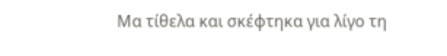Μα τίθελα και σκέφτηκα για λίγο τη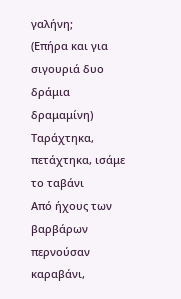γαλήνη;
(Επήρα και για σιγουριά δυο δράμια δραμαμίνη)
Ταράχτηκα, πετάχτηκα, ισάμε το ταβάνι
Από ήχους των βαρβάρων περνούσαν καραβάνι,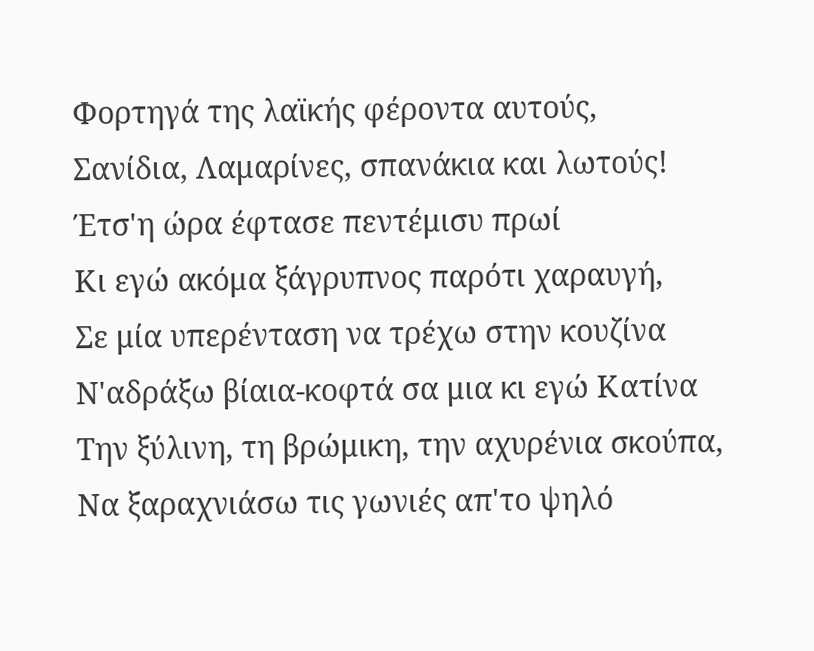Φορτηγά της λαϊκής φέροντα αυτούς,
Σανίδια, Λαμαρίνες, σπανάκια και λωτούς!
Έτσ'η ώρα έφτασε πεντέμισυ πρωί
Κι εγώ ακόμα ξάγρυπνος παρότι χαραυγή,
Σε μία υπερένταση να τρέχω στην κουζίνα
Ν'αδράξω βίαια-κοφτά σα μια κι εγώ Κατίνα
Την ξύλινη, τη βρώμικη, την αχυρένια σκούπα,
Να ξαραχνιάσω τις γωνιές απ'το ψηλό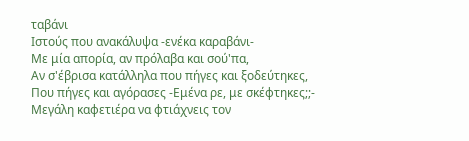ταβάνι
Ιστούς που ανακάλυψα -ενέκα καραβάνι-
Με μία απορία, αν πρόλαβα και σού'πα,
Αν σ'έβρισα κατάλληλα που πήγες και ξοδεύτηκες,
Που πήγες και αγόρασες -Εμένα ρε, με σκέφτηκες;;-
Μεγάλη καφετιέρα να φτιάχνεις τον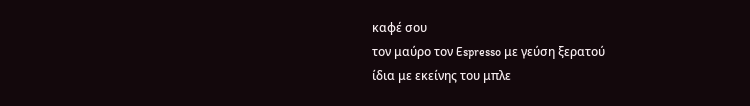καφέ σου
τον μαύρο τον Espresso με γεύση ξερατού
ίδια με εκείνης του μπλε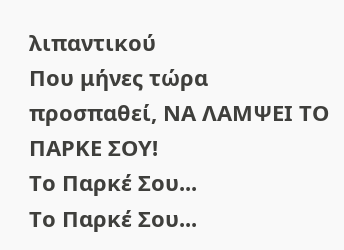λιπαντικού
Που μήνες τώρα προσπαθεί, ΝΑ ΛΑΜΨΕΙ ΤΟ ΠΑΡΚΕ ΣΟΥ!
Το Παρκέ Σου...
Το Παρκέ Σου...